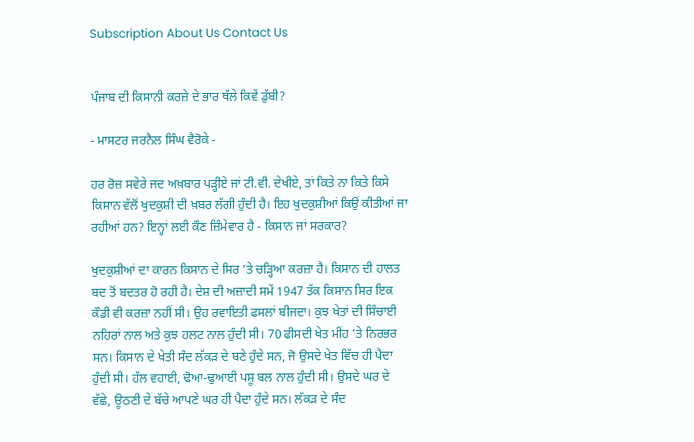Subscription About Us Contact Us


ਪੰਜਾਬ ਦੀ ਕਿਸਾਨੀ ਕਰਜ਼ੇ ਦੇ ਭਾਰ ਥੱਲੇ ਕਿਵੇਂ ਡੁੱਬੀ?

- ਮਾਸਟਰ ਜਰਨੈਲ ਸਿੰਘ ਵੈਰੋਕੇ -

ਹਰ ਰੋਜ਼ ਸਵੇਰੇ ਜਦ ਅਖ਼ਬਾਰ ਪੜ੍ਹੀਏ ਜਾਂ ਟੀ.ਵੀ. ਦੇਖੀਏ, ਤਾਂ ਕਿਤੇ ਨਾ ਕਿਤੇ ਕਿਸੇ ਕਿਸਾਨ ਵੱਲੋਂ ਖੁਦਕੁਸ਼ੀ ਦੀ ਖ਼ਬਰ ਲੱਗੀ ਹੁੰਦੀ ਹੈ। ਇਹ ਖੁਦਕੁਸ਼ੀਆਂ ਕਿਉਂ ਕੀਤੀਆਂ ਜਾ ਰਹੀਆਂ ਹਨ? ਇਨ੍ਹਾਂ ਲਈ ਕੌਣ ਜ਼ਿੰਮੇਵਾਰ ਹੈ - ਕਿਸਾਨ ਜਾਂ ਸਰਕਾਰ?

ਖੁਦਕੁਸ਼ੀਆਂ ਦਾ ਕਾਰਨ ਕਿਸਾਨ ਦੇ ਸਿਰ ’ਤੇ ਚੜ੍ਹਿਆ ਕਰਜ਼ਾ ਹੈ। ਕਿਸਾਨ ਦੀ ਹਾਲਤ ਬਦ ਤੋਂ ਬਦਤਰ ਹੋ ਰਹੀ ਹੈ। ਦੇਸ਼ ਦੀ ਅਜ਼ਾਦੀ ਸਮੇਂ 1947 ਤੱਕ ਕਿਸਾਨ ਸਿਰ ਇਕ ਕੌਡੀ ਵੀ ਕਰਜ਼ਾ ਨਹੀਂ ਸੀ। ਉਹ ਰਵਾਇਤੀ ਫਸਲਾਂ ਬੀਜਦਾ। ਕੁਝ ਖੇਤਾਂ ਦੀ ਸਿੰਚਾਈ ਨਹਿਰਾਂ ਨਾਲ ਅਤੇ ਕੁਝ ਹਲਟ ਨਾਲ ਹੁੰਦੀ ਸੀ। 70 ਫੀਸਦੀ ਖੇਤ ਮੀਂਹ ’ਤੇ ਨਿਰਭਰ ਸਨ। ਕਿਸਾਨ ਦੇ ਖੇਤੀ ਸੰਦ ਲੱਕੜ ਦੇ ਬਣੇ ਹੁੰਦੇ ਸਨ, ਜੋ ਉਸਦੇ ਖੇਤ ਵਿੱਚ ਹੀ ਪੈਦਾ ਹੁੰਦੀ ਸੀ। ਹੱਲ ਵਹਾਈ, ਢੋਆ-ਢੁਆਈ ਪਸ਼ੂ ਬਲ ਨਾਲ ਹੁੰਦੀ ਸੀ। ਉਸਦੇ ਘਰ ਦੇ ਵੱਛੇ, ਊਠਣੀ ਦੇ ਬੱਚੇ ਆਪਣੇ ਘਰ ਹੀ ਪੈਦਾ ਹੁੰਦੇ ਸਨ। ਲੱਕੜ ਦੇ ਸੰਦ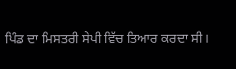ਪਿੰਡ ਦਾ ਮਿਸਤਰੀ ਸੇਪੀ ਵਿੱਚ ਤਿਆਰ ਕਰਦਾ ਸੀ।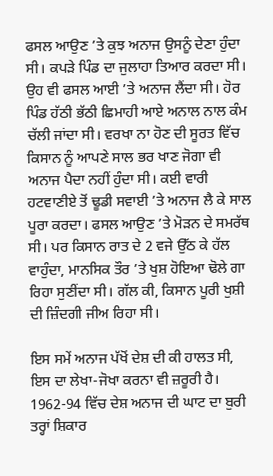ਫਸਲ ਆਉਣ ’ਤੇ ਕੁਝ ਅਨਾਜ ਉਸਨੂੰ ਦੇਣਾ ਹੁੰਦਾ ਸੀ। ਕਪੜੇ ਪਿੰਡ ਦਾ ਜੁਲਾਹਾ ਤਿਆਰ ਕਰਦਾ ਸੀ। ਉਹ ਵੀ ਫਸਲ ਆਈ ’ਤੇ ਅਨਾਜ ਲੈਂਦਾ ਸੀ। ਹੋਰ ਪਿੰਡ ਹੱਠੀ ਭੱਠੀ ਛਿਮਾਹੀ ਆਏ ਅਨਾਲ ਨਾਲ ਕੰਮ ਚੱਲੀ ਜਾਂਦਾ ਸੀ। ਵਰਖਾ ਨਾ ਹੋਣ ਦੀ ਸੂਰਤ ਵਿੱਚ ਕਿਸਾਨ ਨੂੰ ਆਪਣੇ ਸਾਲ ਭਰ ਖਾਣ ਜੋਗਾ ਵੀ ਅਨਾਜ ਪੈਦਾ ਨਹੀਂ ਹੁੰਦਾ ਸੀ। ਕਈ ਵਾਰੀ ਹਟਵਾਣੀਏ ਤੋਂ ਢੂਡੀ ਸਵਾਈ ’ਤੇ ਅਨਾਜ ਲੈ ਕੇ ਸਾਲ ਪੂਰਾ ਕਰਦਾ। ਫਸਲ ਆਉਣ ’ਤੇ ਮੋੜਨ ਦੇ ਸਮਰੱਥ ਸੀ। ਪਰ ਕਿਸਾਨ ਰਾਤ ਦੇ 2 ਵਜੇ ਉੱਠ ਕੇ ਹੱਲ ਵਾਹੁੰਦਾ, ਮਾਨਸਿਕ ਤੌਰ ’ਤੇ ਖੁਸ਼ ਹੋਇਆ ਢੋਲੇ ਗਾ ਰਿਹਾ ਸੁਣੀਂਦਾ ਸੀ। ਗੱਲ ਕੀ, ਕਿਸਾਨ ਪੂਰੀ ਖੁਸ਼ੀ ਦੀ ਜ਼ਿੰਦਗੀ ਜੀਅ ਰਿਹਾ ਸੀ।

ਇਸ ਸਮੇਂ ਅਨਾਜ ਪੱਖੋਂ ਦੇਸ਼ ਦੀ ਕੀ ਹਾਲਤ ਸੀ, ਇਸ ਦਾ ਲੇਖਾ-ਜੋਖਾ ਕਰਨਾ ਵੀ ਜ਼ਰੂਰੀ ਹੈ। 1962-94 ਵਿੱਚ ਦੇਸ਼ ਅਨਾਜ ਦੀ ਘਾਟ ਦਾ ਬੁਰੀ ਤਰ੍ਹਾਂ ਸ਼ਿਕਾਰ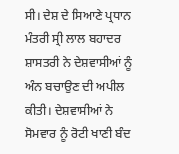ਸੀ। ਦੇਸ਼ ਦੇ ਸਿਆਣੇ ਪ੍ਰਧਾਨ ਮੰਤਰੀ ਸ੍ਰੀ ਲਾਲ ਬਹਾਦਰ ਸ਼ਾਸਤਰੀ ਨੇ ਦੇਸ਼ਵਾਸੀਆਂ ਨੂੰ ਅੰਨ ਬਚਾਉਣ ਦੀ ਅਪੀਲ ਕੀਤੀ। ਦੇਸ਼ਵਾਸੀਆਂ ਨੇ ਸੋਮਵਾਰ ਨੂੰ ਰੋਟੀ ਖਾਣੀ ਬੰਦ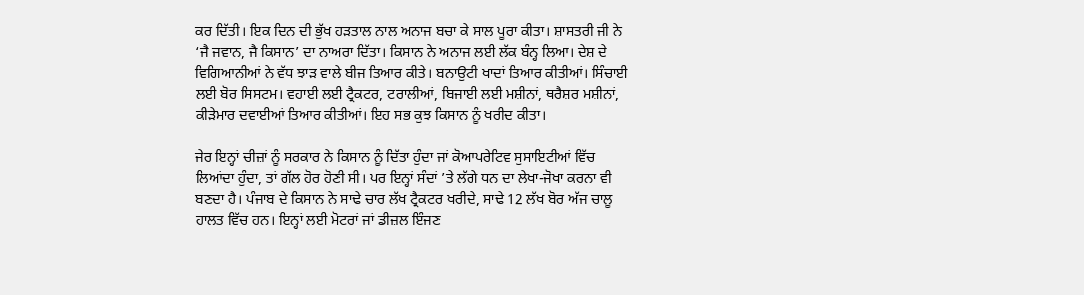ਕਰ ਦਿੱਤੀ। ਇਕ ਦਿਨ ਦੀ ਭੁੱਖ ਹੜਤਾਲ ਨਾਲ ਅਨਾਜ ਬਚਾ ਕੇ ਸਾਲ ਪੂਰਾ ਕੀਤਾ। ਸ਼ਾਸਤਰੀ ਜੀ ਨੇ ‘ਜੈ ਜਵਾਨ, ਜੈ ਕਿਸਾਨ’ ਦਾ ਨਾਅਰਾ ਦਿੱਤਾ। ਕਿਸਾਨ ਨੇ ਅਨਾਜ ਲਈ ਲੱਕ ਬੰਨ੍ਹ ਲਿਆ। ਦੇਸ਼ ਦੇ ਵਿਗਿਆਨੀਆਂ ਨੇ ਵੱਧ ਝਾੜ ਵਾਲੇ ਬੀਜ ਤਿਆਰ ਕੀਤੇ। ਬਨਾਉਟੀ ਖਾਦਾਂ ਤਿਆਰ ਕੀਤੀਆਂ। ਸਿੰਚਾਈ ਲਈ ਬੋਰ ਸਿਸਟਮ। ਵਹਾਈ ਲਈ ਟ੍ਰੈਕਟਰ, ਟਰਾਲੀਆਂ, ਬਿਜਾਈ ਲਈ ਮਸ਼ੀਨਾਂ, ਥਰੈਸ਼ਰ ਮਸ਼ੀਨਾਂ, ਕੀੜੇਮਾਰ ਦਵਾਈਆਂ ਤਿਆਰ ਕੀਤੀਆਂ। ਇਹ ਸਭ ਕੁਝ ਕਿਸਾਨ ਨੂੰ ਖਰੀਦ ਕੀਤਾ।

ਜੇਰ ਇਨ੍ਹਾਂ ਚੀਜ਼ਾਂ ਨੂੰ ਸਰਕਾਰ ਨੇ ਕਿਸਾਨ ਨੂੰ ਦਿੱਤਾ ਹੁੰਦਾ ਜਾਂ ਕੋਆਪਰੇਟਿਵ ਸੁਸਾਇਟੀਆਂ ਵਿੱਚ ਲਿਆਂਦਾ ਹੁੰਦਾ, ਤਾਂ ਗੱਲ ਹੋਰ ਹੋਣੀ ਸੀ। ਪਰ ਇਨ੍ਹਾਂ ਸੰਦਾਂ ’ਤੇ ਲੱਗੇ ਧਨ ਦਾ ਲੇਖਾ-ਜੋਖਾ ਕਰਨਾ ਵੀ ਬਣਦਾ ਹੈ। ਪੰਜਾਬ ਦੇ ਕਿਸਾਨ ਨੇ ਸਾਢੇ ਚਾਰ ਲੱਖ ਟ੍ਰੈਕਟਰ ਖਰੀਦੇ, ਸਾਢੇ 12 ਲੱਖ ਬੋਰ ਅੱਜ ਚਾਲੂ ਹਾਲਤ ਵਿੱਚ ਹਨ। ਇਨ੍ਹਾਂ ਲਈ ਮੋਟਰਾਂ ਜਾਂ ਡੀਜ਼ਲ ਇੰਜਣ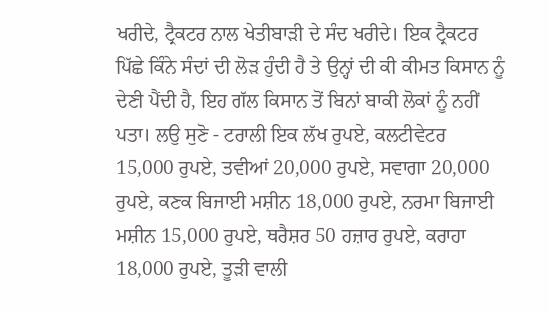ਖਰੀਦੇ, ਟ੍ਰੈਕਟਰ ਨਾਲ ਖੇਤੀਬਾੜੀ ਦੇ ਸੰਦ ਖਰੀਦੇ। ਇਕ ਟ੍ਰੈਕਟਰ ਪਿੱਛੇ ਕਿੰਨੇ ਸੰਦਾਂ ਦੀ ਲੋੜ ਹੁੰਦੀ ਹੈ ਤੇ ਉਨ੍ਹਾਂ ਦੀ ਕੀ ਕੀਮਤ ਕਿਸਾਨ ਨੂੰ ਦੇਣੀ ਪੈਂਦੀ ਹੈ, ਇਹ ਗੱਲ ਕਿਸਾਨ ਤੋਂ ਬਿਨਾਂ ਬਾਕੀ ਲੋਕਾਂ ਨੂੰ ਨਹੀਂ ਪਤਾ। ਲਉ ਸੁਣੋ - ਟਰਾਲੀ ਇਕ ਲੱਖ ਰੁਪਏ, ਕਲਟੀਵੇਟਰ 15,000 ਰੁਪਏ, ਤਵੀਆਂ 20,000 ਰੁਪਏ, ਸਵਾਗਾ 20,000 ਰੁਪਏ, ਕਣਕ ਬਿਜਾਈ ਮਸ਼ੀਨ 18,000 ਰੁਪਏ, ਨਰਮਾ ਬਿਜਾਈ ਮਸ਼ੀਨ 15,000 ਰੁਪਏ, ਥਰੈਸ਼ਰ 50 ਹਜ਼ਾਰ ਰੁਪਏ, ਕਰਾਹਾ 18,000 ਰੁਪਏ, ਤੂੜੀ ਵਾਲੀ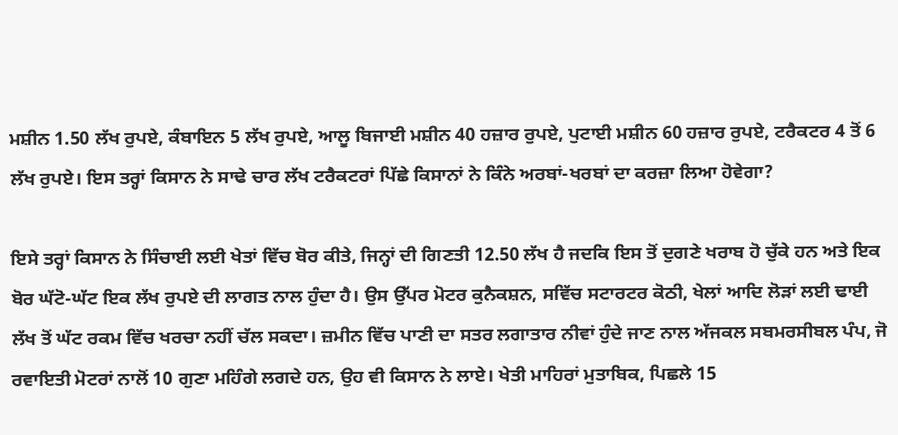ਮਸ਼ੀਨ 1.50 ਲੱਖ ਰੁਪਏ, ਕੰਬਾਇਨ 5 ਲੱਖ ਰੁਪਏ, ਆਲੂ ਬਿਜਾਈ ਮਸ਼ੀਨ 40 ਹਜ਼ਾਰ ਰੁਪਏ, ਪੁਟਾਈ ਮਸ਼ੀਨ 60 ਹਜ਼ਾਰ ਰੁਪਏ, ਟਰੈਕਟਰ 4 ਤੋਂ 6 ਲੱਖ ਰੁਪਏ। ਇਸ ਤਰ੍ਹਾਂ ਕਿਸਾਨ ਨੇ ਸਾਢੇ ਚਾਰ ਲੱਖ ਟਰੈਕਟਰਾਂ ਪਿੱਛੇ ਕਿਸਾਨਾਂ ਨੇ ਕਿੰਨੇ ਅਰਬਾਂ-ਖਰਬਾਂ ਦਾ ਕਰਜ਼ਾ ਲਿਆ ਹੋਵੇਗਾ?

ਇਸੇ ਤਰ੍ਹਾਂ ਕਿਸਾਨ ਨੇ ਸਿੰਚਾਈ ਲਈ ਖੇਤਾਂ ਵਿੱਚ ਬੋਰ ਕੀਤੇ, ਜਿਨ੍ਹਾਂ ਦੀ ਗਿਣਤੀ 12.50 ਲੱਖ ਹੈ ਜਦਕਿ ਇਸ ਤੋਂ ਦੁਗਣੇ ਖਰਾਬ ਹੋ ਚੁੱਕੇ ਹਨ ਅਤੇ ਇਕ ਬੋਰ ਘੱਟੋ-ਘੱਟ ਇਕ ਲੱਖ ਰੁਪਏ ਦੀ ਲਾਗਤ ਨਾਲ ਹੁੰਦਾ ਹੈ। ਉਸ ਉੱਪਰ ਮੋਟਰ ਕੁਨੈਕਸ਼ਨ, ਸਵਿੱਚ ਸਟਾਰਟਰ ਕੋਠੀ, ਖੇਲਾਂ ਆਦਿ ਲੋੜਾਂ ਲਈ ਢਾਈ ਲੱਖ ਤੋਂ ਘੱਟ ਰਕਮ ਵਿੱਚ ਖਰਚਾ ਨਹੀਂ ਚੱਲ ਸਕਦਾ। ਜ਼ਮੀਨ ਵਿੱਚ ਪਾਣੀ ਦਾ ਸਤਰ ਲਗਾਤਾਰ ਨੀਵਾਂ ਹੁੰਦੇ ਜਾਣ ਨਾਲ ਅੱਜਕਲ ਸਬਮਰਸੀਬਲ ਪੰਪ, ਜੋ ਰਵਾਇਤੀ ਮੋਟਰਾਂ ਨਾਲੋਂ 10 ਗੁਣਾ ਮਹਿੰਗੇ ਲਗਦੇ ਹਨ, ਉਹ ਵੀ ਕਿਸਾਨ ਨੇ ਲਾਏ। ਖੇਤੀ ਮਾਹਿਰਾਂ ਮੁਤਾਬਿਕ, ਪਿਛਲੇ 15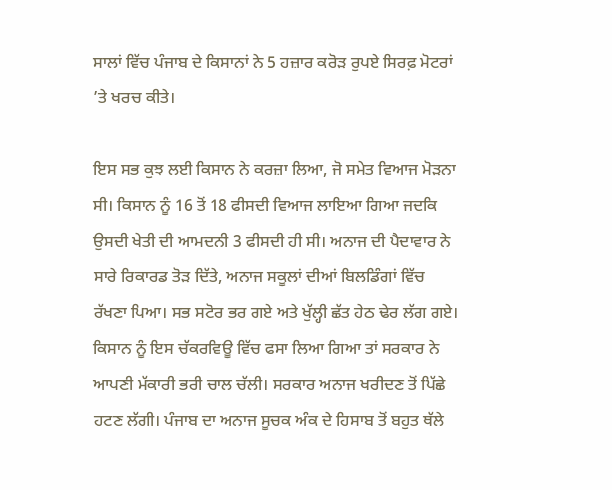ਸਾਲਾਂ ਵਿੱਚ ਪੰਜਾਬ ਦੇ ਕਿਸਾਨਾਂ ਨੇ 5 ਹਜ਼ਾਰ ਕਰੋੜ ਰੁਪਏ ਸਿਰਫ਼ ਮੋਟਰਾਂ ’ਤੇ ਖਰਚ ਕੀਤੇ।

ਇਸ ਸਭ ਕੁਝ ਲਈ ਕਿਸਾਨ ਨੇ ਕਰਜ਼ਾ ਲਿਆ, ਜੋ ਸਮੇਤ ਵਿਆਜ ਮੋੜਨਾ ਸੀ। ਕਿਸਾਨ ਨੂੰ 16 ਤੋਂ 18 ਫੀਸਦੀ ਵਿਆਜ ਲਾਇਆ ਗਿਆ ਜਦਕਿ ਉਸਦੀ ਖੇਤੀ ਦੀ ਆਮਦਨੀ 3 ਫੀਸਦੀ ਹੀ ਸੀ। ਅਨਾਜ ਦੀ ਪੈਦਾਵਾਰ ਨੇ ਸਾਰੇ ਰਿਕਾਰਡ ਤੋੜ ਦਿੱਤੇ, ਅਨਾਜ ਸਕੂਲਾਂ ਦੀਆਂ ਬਿਲਡਿੰਗਾਂ ਵਿੱਚ ਰੱਖਣਾ ਪਿਆ। ਸਭ ਸਟੋਰ ਭਰ ਗਏ ਅਤੇ ਖੁੱਲ੍ਹੀ ਛੱਤ ਹੇਠ ਢੇਰ ਲੱਗ ਗਏ। ਕਿਸਾਨ ਨੂੰ ਇਸ ਚੱਕਰਵਿਊ ਵਿੱਚ ਫਸਾ ਲਿਆ ਗਿਆ ਤਾਂ ਸਰਕਾਰ ਨੇ ਆਪਣੀ ਮੱਕਾਰੀ ਭਰੀ ਚਾਲ ਚੱਲੀ। ਸਰਕਾਰ ਅਨਾਜ ਖਰੀਦਣ ਤੋਂ ਪਿੱਛੇ ਹਟਣ ਲੱਗੀ। ਪੰਜਾਬ ਦਾ ਅਨਾਜ ਸੂਚਕ ਅੰਕ ਦੇ ਹਿਸਾਬ ਤੋਂ ਬਹੁਤ ਥੱਲੇ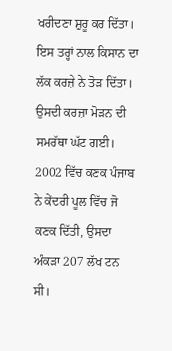ਖਰੀਦਣਾ ਸ਼ੁਰੂ ਕਰ ਦਿੱਤਾ। ਇਸ ਤਰ੍ਹਾਂ ਨਾਲ ਕਿਸਾਨ ਦਾ ਲੱਕ ਕਰਜ਼ੇ ਨੇ ਤੋੜ ਦਿੱਤਾ। ਉਸਦੀ ਕਰਜ਼ਾ ਮੋੜਨ ਦੀ ਸਮਰੱਥਾ ਘੱਟ ਗਈ। 2002 ਵਿੱਚ ਕਣਕ ਪੰਜਾਬ ਨੇ ਕੇਂਦਰੀ ਪੂਲ ਵਿੱਚ ਜੋ ਕਣਕ ਦਿੱਤੀ, ਉਸਦਾ ਅੰਕੜਾ 207 ਲੱਖ ਟਨ ਸੀ।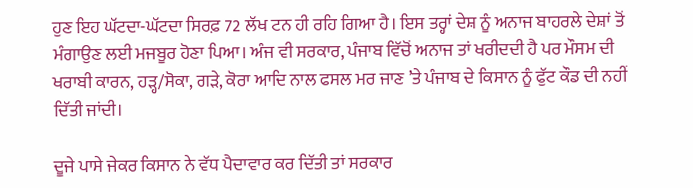ਹੁਣ ਇਹ ਘੱਟਦਾ-ਘੱਟਦਾ ਸਿਰਫ਼ 72 ਲੱਖ ਟਨ ਹੀ ਰਹਿ ਗਿਆ ਹੈ। ਇਸ ਤਰ੍ਹਾਂ ਦੇਸ਼ ਨੂੰ ਅਨਾਜ ਬਾਹਰਲੇ ਦੇਸ਼ਾਂ ਤੋਂ ਮੰਗਾਉਣ ਲਈ ਮਜਬੂਰ ਹੋਣਾ ਪਿਆ। ਅੰਜ ਵੀ ਸਰਕਾਰ, ਪੰਜਾਬ ਵਿੱਚੋਂ ਅਨਾਜ ਤਾਂ ਖਰੀਦਦੀ ਹੈ ਪਰ ਮੌਸਮ ਦੀ ਖਰਾਬੀ ਕਾਰਨ, ਹੜ੍ਹ/ਸੋਕਾ, ਗੜੇ, ਕੋਰਾ ਆਦਿ ਨਾਲ ਫਸਲ ਮਰ ਜਾਣ ’ਤੇ ਪੰਜਾਬ ਦੇ ਕਿਸਾਨ ਨੂੰ ਫੁੱਟ ਕੌਡ ਦੀ ਨਹੀਂ ਦਿੱਤੀ ਜਾਂਦੀ।

ਦੂਜੇ ਪਾਸੇ ਜੇਕਰ ਕਿਸਾਨ ਨੇ ਵੱਧ ਪੈਦਾਵਾਰ ਕਰ ਦਿੱਤੀ ਤਾਂ ਸਰਕਾਰ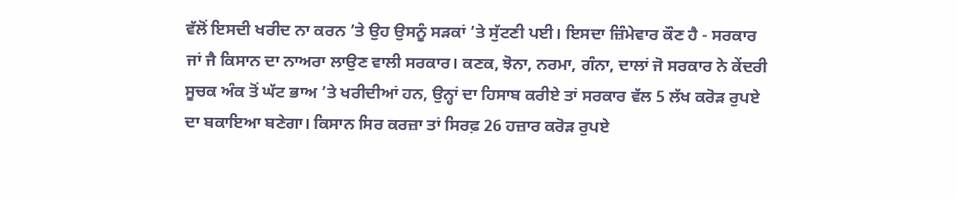ਵੱਲੋਂ ਇਸਦੀ ਖਰੀਦ ਨਾ ਕਰਨ ’ਤੇ ਉਹ ਉਸਨੂੰ ਸੜਕਾਂ ’ਤੇ ਸੁੱਟਣੀ ਪਈ। ਇਸਦਾ ਜ਼ਿੰਮੇਵਾਰ ਕੌਣ ਹੈ - ਸਰਕਾਰ ਜਾਂ ਜੈ ਕਿਸਾਨ ਦਾ ਨਾਅਰਾ ਲਾਉਣ ਵਾਲੀ ਸਰਕਾਰ। ਕਣਕ, ਝੋਨਾ, ਨਰਮਾ, ਗੰਨਾ, ਦਾਲਾਂ ਜੋ ਸਰਕਾਰ ਨੇ ਕੇਂਦਰੀ ਸੂਚਕ ਅੰਕ ਤੋਂ ਘੱਟ ਭਾਅ ’ਤੇ ਖਰੀਦੀਆਂ ਹਨ, ਉਨ੍ਹਾਂ ਦਾ ਹਿਸਾਬ ਕਰੀਏ ਤਾਂ ਸਰਕਾਰ ਵੱਲ 5 ਲੱਖ ਕਰੋੜ ਰੁਪਏ ਦਾ ਬਕਾਇਆ ਬਣੇਗਾ। ਕਿਸਾਨ ਸਿਰ ਕਰਜ਼ਾ ਤਾਂ ਸਿਰਫ਼ 26 ਹਜ਼ਾਰ ਕਰੋੜ ਰੁਪਏ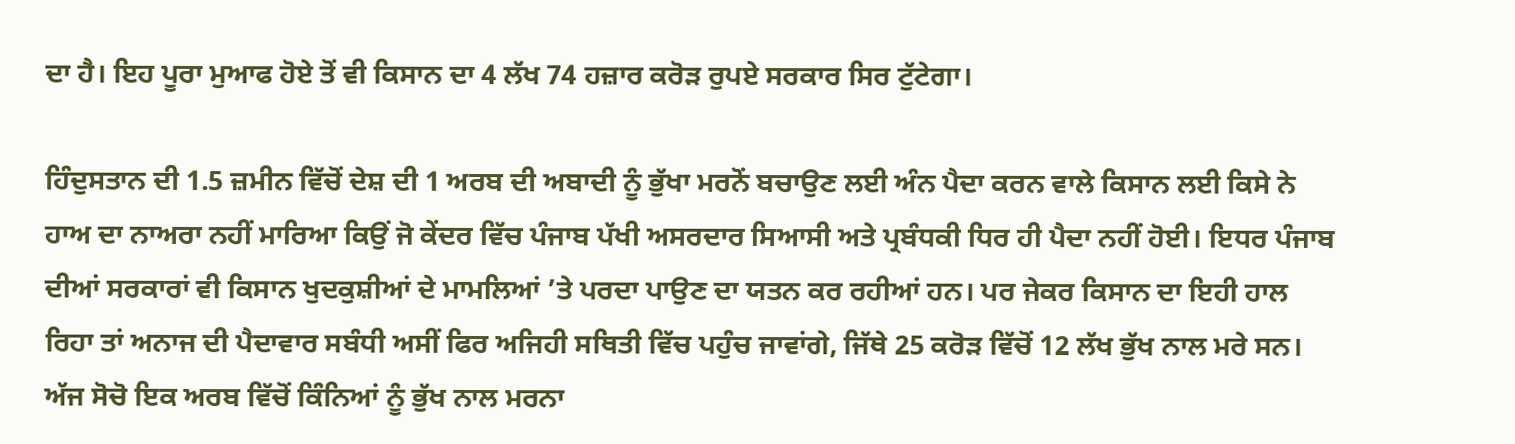ਦਾ ਹੈ। ਇਹ ਪੂਰਾ ਮੁਆਫ ਹੋਏ ਤੋਂ ਵੀ ਕਿਸਾਨ ਦਾ 4 ਲੱਖ 74 ਹਜ਼ਾਰ ਕਰੋੜ ਰੁਪਏ ਸਰਕਾਰ ਸਿਰ ਟੁੱਟੇਗਾ।

ਹਿੰਦੁਸਤਾਨ ਦੀ 1.5 ਜ਼ਮੀਨ ਵਿੱਚੋਂ ਦੇਸ਼ ਦੀ 1 ਅਰਬ ਦੀ ਅਬਾਦੀ ਨੂੰ ਭੁੱਖਾ ਮਰਨੋਂ ਬਚਾਉਣ ਲਈ ਅੰਨ ਪੈਦਾ ਕਰਨ ਵਾਲੇ ਕਿਸਾਨ ਲਈ ਕਿਸੇ ਨੇ ਹਾਅ ਦਾ ਨਾਅਰਾ ਨਹੀਂ ਮਾਰਿਆ ਕਿਉਂ ਜੋ ਕੇਂਦਰ ਵਿੱਚ ਪੰਜਾਬ ਪੱਖੀ ਅਸਰਦਾਰ ਸਿਆਸੀ ਅਤੇ ਪ੍ਰਬੰਧਕੀ ਧਿਰ ਹੀ ਪੈਦਾ ਨਹੀਂ ਹੋਈ। ਇਧਰ ਪੰਜਾਬ ਦੀਆਂ ਸਰਕਾਰਾਂ ਵੀ ਕਿਸਾਨ ਖੁਦਕੁਸ਼ੀਆਂ ਦੇ ਮਾਮਲਿਆਂ ’ਤੇ ਪਰਦਾ ਪਾਉਣ ਦਾ ਯਤਨ ਕਰ ਰਹੀਆਂ ਹਨ। ਪਰ ਜੇਕਰ ਕਿਸਾਨ ਦਾ ਇਹੀ ਹਾਲ ਰਿਹਾ ਤਾਂ ਅਨਾਜ ਦੀ ਪੈਦਾਵਾਰ ਸਬੰਧੀ ਅਸੀਂ ਫਿਰ ਅਜਿਹੀ ਸਥਿਤੀ ਵਿੱਚ ਪਹੁੰਚ ਜਾਵਾਂਗੇ, ਜਿੱਥੇ 25 ਕਰੋੜ ਵਿੱਚੋਂ 12 ਲੱਖ ਭੁੱਖ ਨਾਲ ਮਰੇ ਸਨ। ਅੱਜ ਸੋਚੋ ਇਕ ਅਰਬ ਵਿੱਚੋਂ ਕਿੰਨਿਆਂ ਨੂੰ ਭੁੱਖ ਨਾਲ ਮਰਨਾ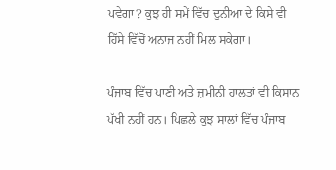ਪਵੇਗਾ? ਕੁਝ ਹੀ ਸਮੇਂ ਵਿੱਚ ਦੁਨੀਆ ਦੇ ਕਿਸੇ ਵੀ ਹਿੱਸੇ ਵਿੱਚੋਂ ਅਨਾਜ ਨਹੀਂ ਮਿਲ ਸਕੇਗਾ।

ਪੰਜਾਬ ਵਿੱਚ ਪਾਣੀ ਅਤੇ ਜ਼ਮੀਨੀ ਹਾਲਤਾਂ ਵੀ ਕਿਸਾਨ ਪੱਖੀ ਨਹੀਂ ਹਨ। ਪਿਛਲੇ ਕੁਝ ਸਾਲਾਂ ਵਿੱਚ ਪੰਜਾਬ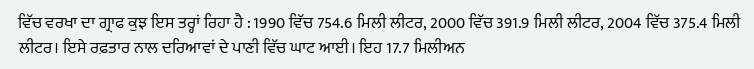ਵਿੱਚ ਵਰਖਾ ਦਾ ਗ੍ਰਾਫ ਕੁਝ ਇਸ ਤਰ੍ਹਾਂ ਰਿਹਾ ਹੈ : 1990 ਵਿੱਚ 754.6 ਮਿਲੀ ਲੀਟਰ, 2000 ਵਿੱਚ 391.9 ਮਿਲੀ ਲੀਟਰ, 2004 ਵਿੱਚ 375.4 ਮਿਲੀ ਲੀਟਰ। ਇਸੇ ਰਫ਼ਤਾਰ ਨਾਲ ਦਰਿਆਵਾਂ ਦੇ ਪਾਣੀ ਵਿੱਚ ਘਾਟ ਆਈ। ਇਹ 17.7 ਮਿਲੀਅਨ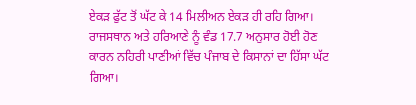ਏਕੜ ਫੁੱਟ ਤੋਂ ਘੱਟ ਕੇ 14 ਮਿਲੀਅਨ ਏਕੜ ਹੀ ਰਹਿ ਗਿਆ। ਰਾਜਸਥਾਨ ਅਤੇ ਹਰਿਆਣੇ ਨੂੰ ਵੰਡ 17.7 ਅਨੁਸਾਰ ਹੋਈ ਹੋਣ ਕਾਰਨ ਨਹਿਰੀ ਪਾਣੀਆਂ ਵਿੱਚ ਪੰਜਾਬ ਦੇ ਕਿਸਾਨਾਂ ਦਾ ਹਿੱਸਾ ਘੱਟ ਗਿਆ।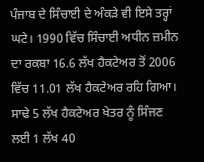ਪੰਜਾਬ ਦੇ ਸਿੰਚਾਈ ਦੇ ਅੰਕੜੇ ਵੀ ਇਸੇ ਤਰ੍ਹਾਂ ਘਟੇ। 1990 ਵਿੱਚ ਸਿੰਚਾਈ ਅਧੀਨ ਜ਼ਮੀਨ ਦਾ ਰਕਬਾ 16.6 ਲੱਖ ਹੈਕਟੇਅਰ ਤੋਂ 2006 ਵਿੱਚ 11.01 ਲੱਖ ਹੈਕਟੇਅਰ ਰਹਿ ਗਿਆ। ਸਾਢੇ 5 ਲੱਖ ਹੈਕਟੇਅਰ ਖੇਤਰ ਨੂੰ ਸਿੰਜਣ ਲਈ 1 ਲੱਖ 40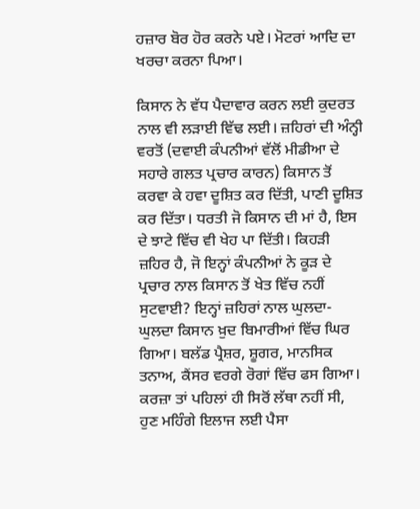ਹਜ਼ਾਰ ਬੋਰ ਹੋਰ ਕਰਨੇ ਪਏ। ਮੋਟਰਾਂ ਆਦਿ ਦਾ ਖਰਚਾ ਕਰਨਾ ਪਿਆ।

ਕਿਸਾਨ ਨੇ ਵੱਧ ਪੈਦਾਵਾਰ ਕਰਨ ਲਈ ਕੁਦਰਤ ਨਾਲ ਵੀ ਲੜਾਈ ਵਿੱਢ ਲਈ। ਜ਼ਹਿਰਾਂ ਦੀ ਅੰਨ੍ਹੀ ਵਰਤੋਂ (ਦਵਾਈ ਕੰਪਨੀਆਂ ਵੱਲੋਂ ਮੀਡੀਆ ਦੇ ਸਹਾਰੇ ਗਲਤ ਪ੍ਰਚਾਰ ਕਾਰਨ) ਕਿਸਾਨ ਤੋਂ ਕਰਵਾ ਕੇ ਹਵਾ ਦੂਸ਼ਿਤ ਕਰ ਦਿੱਤੀ, ਪਾਣੀ ਦੂਸ਼ਿਤ ਕਰ ਦਿੱਤਾ। ਧਰਤੀ ਜੋ ਕਿਸਾਨ ਦੀ ਮਾਂ ਹੈ, ਇਸ ਦੇ ਝਾਟੇ ਵਿੱਚ ਵੀ ਖੇਹ ਪਾ ਦਿੱਤੀ। ਕਿਹੜੀ ਜ਼ਹਿਰ ਹੈ, ਜੋ ਇਨ੍ਹਾਂ ਕੰਪਨੀਆਂ ਨੇ ਕੂੜ ਦੇ ਪ੍ਰਚਾਰ ਨਾਲ ਕਿਸਾਨ ਤੋਂ ਖੇਤ ਵਿੱਚ ਨਹੀਂ ਸੁਟਵਾਈ? ਇਨ੍ਹਾਂ ਜ਼ਹਿਰਾਂ ਨਾਲ ਘੁਲਦਾ-ਘੁਲਦਾ ਕਿਸਾਨ ਖ਼ੁਦ ਬਿਮਾਰੀਆਂ ਵਿੱਚ ਘਿਰ ਗਿਆ। ਬਲੱਡ ਪ੍ਰੈਸ਼ਰ, ਸ਼ੂਗਰ, ਮਾਨਸਿਕ ਤਨਾਅ, ਕੈਂਸਰ ਵਰਗੇ ਰੋਗਾਂ ਵਿੱਚ ਫਸ ਗਿਆ। ਕਰਜ਼ਾ ਤਾਂ ਪਹਿਲਾਂ ਹੀ ਸਿਰੋਂ ਲੱਥਾ ਨਹੀਂ ਸੀ, ਹੁਣ ਮਹਿੰਗੇ ਇਲਾਜ ਲਈ ਪੈਸਾ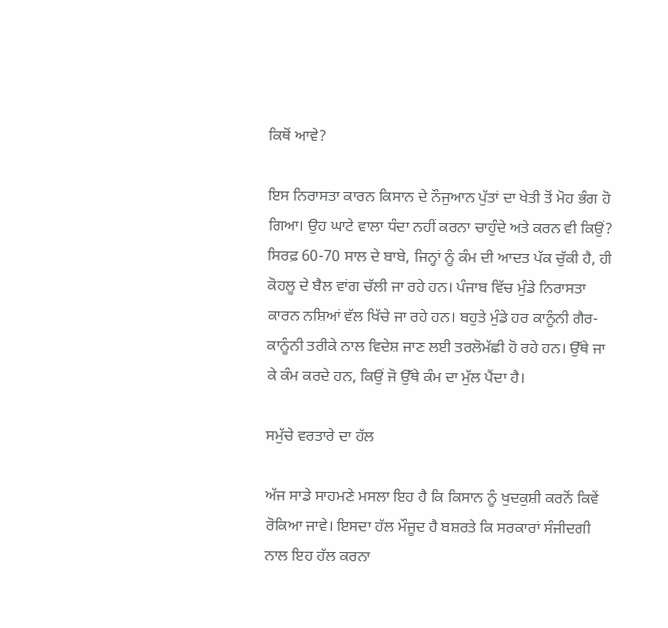ਕਿਥੋਂ ਆਵੇ?

ਇਸ ਨਿਰਾਸਤਾ ਕਾਰਨ ਕਿਸਾਨ ਦੇ ਨੌਜੁਆਨ ਪੁੱਤਾਂ ਦਾ ਖੇਤੀ ਤੋਂ ਮੋਹ ਭੰਗ ਹੋ ਗਿਆ। ਉਹ ਘਾਟੇ ਵਾਲਾ ਧੰਦਾ ਨਹੀਂ ਕਰਨਾ ਚਾਹੁੰਦੇ ਅਤੇ ਕਰਨ ਵੀ ਕਿਉਂ? ਸਿਰਫ਼ 60-70 ਸਾਲ ਦੇ ਬਾਬੇ, ਜਿਨ੍ਹਾਂ ਨੂੰ ਕੰਮ ਦੀ ਆਦਤ ਪੱਕ ਚੁੱਕੀ ਹੈ, ਹੀ ਕੋਹਲੂ ਦੇ ਬੈਲ ਵਾਂਗ ਚੱਲੀ ਜਾ ਰਹੇ ਹਨ। ਪੰਜਾਬ ਵਿੱਚ ਮੁੰਡੇ ਨਿਰਾਸਤਾ ਕਾਰਨ ਨਸ਼ਿਆਂ ਵੱਲ ਖਿੱਚੇ ਜਾ ਰਹੇ ਹਨ। ਬਹੁਤੇ ਮੁੰਡੇ ਹਰ ਕਾਨੂੰਨੀ ਗੈਰ-ਕਾਨੂੰਨੀ ਤਰੀਕੇ ਨਾਲ ਵਿਦੇਸ਼ ਜਾਣ ਲਈ ਤਰਲੋਮੱਛੀ ਹੋ ਰਹੇ ਹਨ। ਉੱਥੇ ਜਾ ਕੇ ਕੰਮ ਕਰਦੇ ਹਨ, ਕਿਉਂ ਜੋ ਉੱਥੇ ਕੰਮ ਦਾ ਮੁੱਲ ਪੈਂਦਾ ਹੈ।

ਸਮੁੱਚੇ ਵਰਤਾਰੇ ਦਾ ਹੱਲ

ਅੱਜ ਸਾਡੇ ਸਾਹਮਣੇ ਮਸਲਾ ਇਹ ਹੈ ਕਿ ਕਿਸਾਨ ਨੂੰ ਖੁਦਕੁਸ਼ੀ ਕਰਨੋਂ ਕਿਵੇਂ ਰੋਕਿਆ ਜਾਵੇ। ਇਸਦਾ ਹੱਲ ਮੌਜੂਦ ਹੈ ਬਸ਼ਰਤੇ ਕਿ ਸਰਕਾਰਾਂ ਸੰਜੀਦਗੀ ਨਾਲ ਇਹ ਹੱਲ ਕਰਨਾ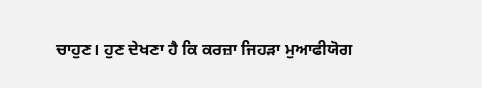ਚਾਹੁਣ। ਹੁਣ ਦੇਖਣਾ ਹੈ ਕਿ ਕਰਜ਼ਾ ਜਿਹੜਾ ਮੁਆਫੀਯੋਗ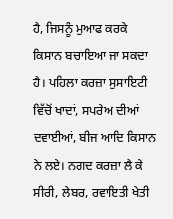ਹੈ, ਜਿਸਨੂੰ ਮੁਆਫ ਕਰਕੇ ਕਿਸਾਨ ਬਚਾਇਆ ਜਾ ਸਕਦਾ ਹੈ। ਪਹਿਲਾ ਕਰਜ਼ਾ ਸੁਸਾਇਟੀ ਵਿੱਚੋਂ ਖਾਦਾਂ, ਸਪਰੇਅ ਦੀਆਂ ਦਵਾਈਆਂ, ਬੀਜ ਆਦਿ ਕਿਸਾਨ ਨੇ ਲਏ। ਨਗਦ ਕਰਜ਼ਾ ਲੈ ਕੇ ਸੀਰੀ, ਲੇਬਰ, ਰਵਾਇਤੀ ਖੇਤੀ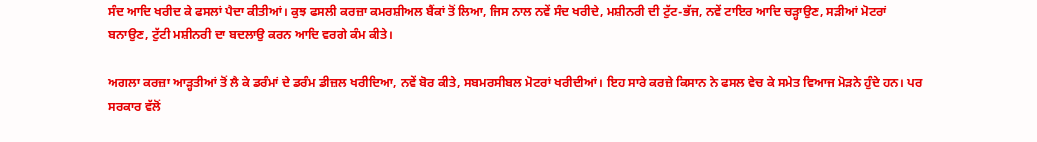ਸੰਦ ਆਦਿ ਖਰੀਦ ਕੇ ਫਸਲਾਂ ਪੈਦਾ ਕੀਤੀਆਂ। ਕੁਝ ਫਸਲੀ ਕਰਜ਼ਾ ਕਮਰਸ਼ੀਅਲ ਬੈਂਕਾਂ ਤੋਂ ਲਿਆ, ਜਿਸ ਨਾਲ ਨਵੇਂ ਸੰਦ ਖਰੀਦੇ, ਮਸ਼ੀਨਰੀ ਦੀ ਟੁੱਟ-ਭੱਜ, ਨਵੇਂ ਟਾਇਰ ਆਦਿ ਚੜ੍ਹਾਉਣ, ਸੜੀਆਂ ਮੋਟਰਾਂ ਬਨਾਉਣ, ਟੁੱਟੀ ਮਸ਼ੀਨਰੀ ਦਾ ਬਦਲਾਉ ਕਰਨ ਆਦਿ ਵਰਗੇ ਕੰਮ ਕੀਤੇ।

ਅਗਲਾ ਕਰਜ਼ਾ ਆੜ੍ਹਤੀਆਂ ਤੋਂ ਲੈ ਕੇ ਡਰੰਮਾਂ ਦੇ ਡਰੰਮ ਡੀਜ਼ਲ ਖਰੀਦਿਆ, ਨਵੇਂ ਬੋਰ ਕੀਤੇ, ਸਬਮਰਸੀਬਲ ਮੋਟਰਾਂ ਖਰੀਦੀਆਂ। ਇਹ ਸਾਰੇ ਕਰਜ਼ੇ ਕਿਸਾਨ ਨੇ ਫਸਲ ਵੇਚ ਕੇ ਸਮੇਤ ਵਿਆਜ ਮੋੜਨੇ ਹੁੰਦੇ ਹਨ। ਪਰ ਸਰਕਾਰ ਵੱਲੋਂ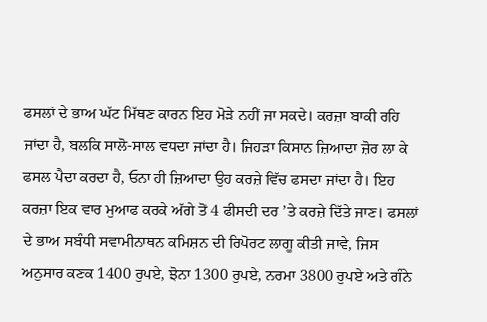ਫਸਲਾਂ ਦੇ ਭਾਅ ਘੱਟ ਮਿੱਥਣ ਕਾਰਨ ਇਹ ਮੋੜੇ ਨਹੀਂ ਜਾ ਸਕਦੇ। ਕਰਜ਼ਾ ਬਾਕੀ ਰਹਿ ਜਾਂਦਾ ਹੈ, ਬਲਕਿ ਸਾਲੋ-ਸਾਲ ਵਧਦਾ ਜਾਂਦਾ ਹੈ। ਜਿਹੜਾ ਕਿਸਾਨ ਜ਼ਿਆਦਾ ਜ਼ੋਰ ਲਾ ਕੇ ਫਸਲ ਪੈਦਾ ਕਰਦਾ ਹੈ, ਓਨਾ ਹੀ ਜ਼ਿਆਦਾ ਉਹ ਕਰਜ਼ੇ ਵਿੱਚ ਫਸਦਾ ਜਾਂਦਾ ਹੈ। ਇਹ ਕਰਜ਼ਾ ਇਕ ਵਾਰ ਮੁਆਫ ਕਰਕੇ ਅੱਗੇ ਤੋਂ 4 ਫੀਸਦੀ ਦਰ ’ਤੇ ਕਰਜ਼ੇ ਦਿੱਤੇ ਜਾਣ। ਫਸਲਾਂ ਦੇ ਭਾਅ ਸਬੰਧੀ ਸਵਾਮੀਨਾਥਨ ਕਮਿਸ਼ਨ ਦੀ ਰਿਪੋਰਟ ਲਾਗੂ ਕੀਤੀ ਜਾਵੇ, ਜਿਸ ਅਨੁਸਾਰ ਕਣਕ 1400 ਰੁਪਏ, ਝੋਨਾ 1300 ਰੁਪਏ, ਨਰਮਾ 3800 ਰੁਪਏ ਅਤੇ ਗੰਨੇ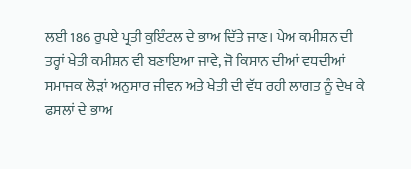ਲਈ 186 ਰੁਪਏ ਪ੍ਰਤੀ ਕੁਇੰਟਲ ਦੇ ਭਾਅ ਦਿੱਤੇ ਜਾਣ। ਪੇਅ ਕਮੀਸ਼ਨ ਦੀ ਤਰ੍ਹਾਂ ਖੇਤੀ ਕਮੀਸ਼ਨ ਵੀ ਬਣਾਇਆ ਜਾਵੇ, ਜੋ ਕਿਸਾਨ ਦੀਆਂ ਵਧਦੀਆਂ ਸਮਾਜਕ ਲੋੜਾਂ ਅਨੁਸਾਰ ਜੀਵਨ ਅਤੇ ਖੇਤੀ ਦੀ ਵੱਧ ਰਹੀ ਲਾਗਤ ਨੂੰ ਦੇਖ ਕੇ ਫਸਲਾਂ ਦੇ ਭਾਅ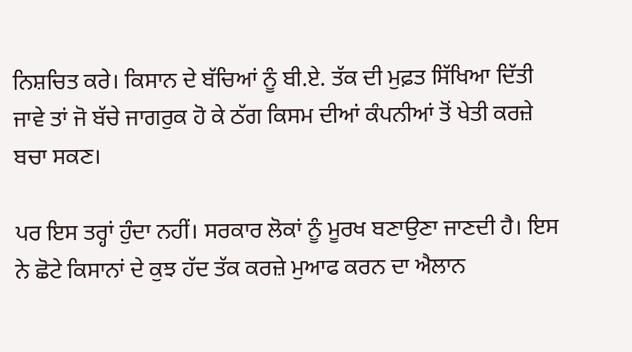ਨਿਸ਼ਚਿਤ ਕਰੇ। ਕਿਸਾਨ ਦੇ ਬੱਚਿਆਂ ਨੂੰ ਬੀ.ਏ. ਤੱਕ ਦੀ ਮੁਫ਼ਤ ਸਿੱਖਿਆ ਦਿੱਤੀ ਜਾਵੇ ਤਾਂ ਜੋ ਬੱਚੇ ਜਾਗਰੁਕ ਹੋ ਕੇ ਠੱਗ ਕਿਸਮ ਦੀਆਂ ਕੰਪਨੀਆਂ ਤੋਂ ਖੇਤੀ ਕਰਜ਼ੇ ਬਚਾ ਸਕਣ।

ਪਰ ਇਸ ਤਰ੍ਹਾਂ ਹੁੰਦਾ ਨਹੀਂ। ਸਰਕਾਰ ਲੋਕਾਂ ਨੂੰ ਮੂਰਖ ਬਣਾਉਣਾ ਜਾਣਦੀ ਹੈ। ਇਸ ਨੇ ਛੋਟੇ ਕਿਸਾਨਾਂ ਦੇ ਕੁਝ ਹੱਦ ਤੱਕ ਕਰਜ਼ੇ ਮੁਆਫ ਕਰਨ ਦਾ ਐਲਾਨ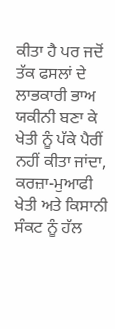ਕੀਤਾ ਹੈ ਪਰ ਜਦੋਂ ਤੱਕ ਫਸਲਾਂ ਦੇ ਲਾਭਕਾਰੀ ਭਾਅ ਯਕੀਨੀ ਬਣਾ ਕੇ ਖੇਤੀ ਨੂੰ ਪੱਕੇ ਪੈਰੀਂ ਨਹੀਂ ਕੀਤਾ ਜਾਂਦਾ, ਕਰਜ਼ਾ-ਮੁਆਫੀ ਖੇਤੀ ਅਤੇ ਕਿਸਾਨੀ ਸੰਕਟ ਨੂੰ ਹੱਲ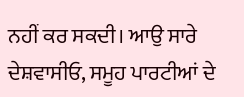ਨਹੀਂ ਕਰ ਸਕਦੀ। ਆਉ ਸਾਰੇ ਦੇਸ਼ਵਾਸੀਓ, ਸਮੂਹ ਪਾਰਟੀਆਂ ਦੇ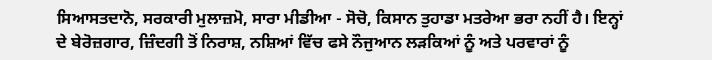ਸਿਆਸਤਦਾਨੋ, ਸਰਕਾਰੀ ਮੁਲਾਜ਼ਮੋ, ਸਾਰਾ ਮੀਡੀਆ - ਸੋਚੋ, ਕਿਸਾਨ ਤੁਹਾਡਾ ਮਤਰੇਆ ਭਰਾ ਨਹੀਂ ਹੈ। ਇਨ੍ਹਾਂ ਦੇ ਬੇਰੋਜ਼ਗਾਰ, ਜ਼ਿੰਦਗੀ ਤੋਂ ਨਿਰਾਸ਼, ਨਸ਼ਿਆਂ ਵਿੱਚ ਫਸੇ ਨੌਜੁਆਨ ਲੜਕਿਆਂ ਨੂੰ ਅਤੇ ਪਰਵਾਰਾਂ ਨੂੰ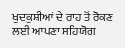ਖੁਦਕੁਸ਼ੀਆਂ ਦੇ ਰਾਹ ਤੋਂ ਰੋਕਣ ਲਈ ਆਪਣਾ ਸਹਿਯੋਗ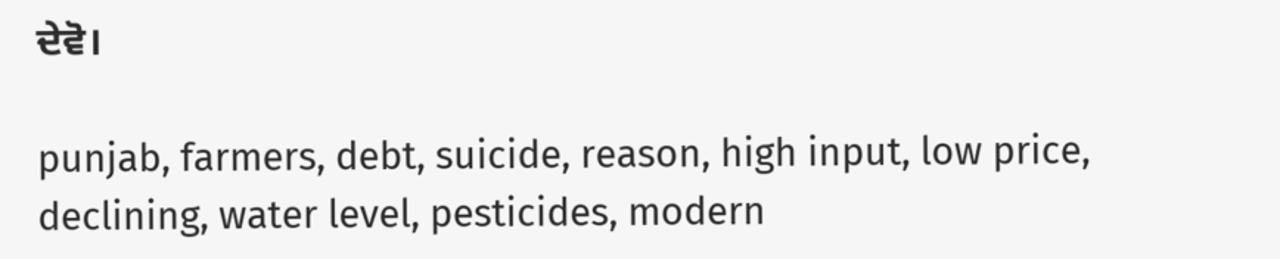ਦੇਵੋ।

punjab, farmers, debt, suicide, reason, high input, low price, declining, water level, pesticides, modern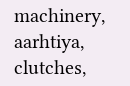machinery, aarhtiya, clutches,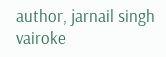author, jarnail singh vairoke